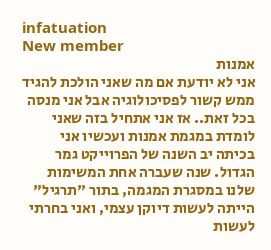infatuation
New member
אמנות
אני לא יודעת אם מה שאני הולכת להגיד ממש קשור לפסיכולוגיה אבל אני מנסה בכל זאת.. אז אני אתחיל בזה שאני לומדת במגמת אמנות ועכשיו אני בכיתה יב השנה של הפרוייקט גמר הגדול. שנה שעברה אחת המשימות שלנו במסגרת המגמה, בתור "תרגיל" הייתה לעשות דיוקן עצמי, ואני בחרתי לעשות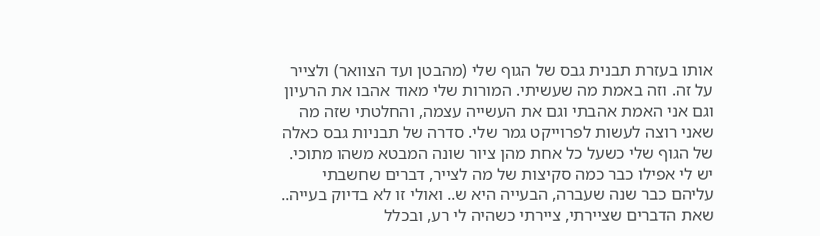אותו בעזרת תבנית גבס של הגוף שלי (מהבטן ועד הצוואר) ולצייר על זה. וזה באמת מה שעשיתי. המורות שלי מאוד אהבו את הרעיון וגם אני האמת אהבתי וגם את העשייה עצמה, והחלטתי שזה מה שאני רוצה לעשות לפרוייקט גמר שלי. סדרה של תבניות גבס כאלה של הגוף שלי כשעל כל אחת מהן ציור שונה המבטא משהו מתוכי. יש לי אפילו כבר כמה סקיצות של מה לצייר, דברים שחשבתי עליהם כבר שנה שעברה, הבעייה היא ש.. ואולי זו לא בדיוק בעייה.. שאת הדברים שציירתי, ציירתי כשהיה לי רע, ובכלל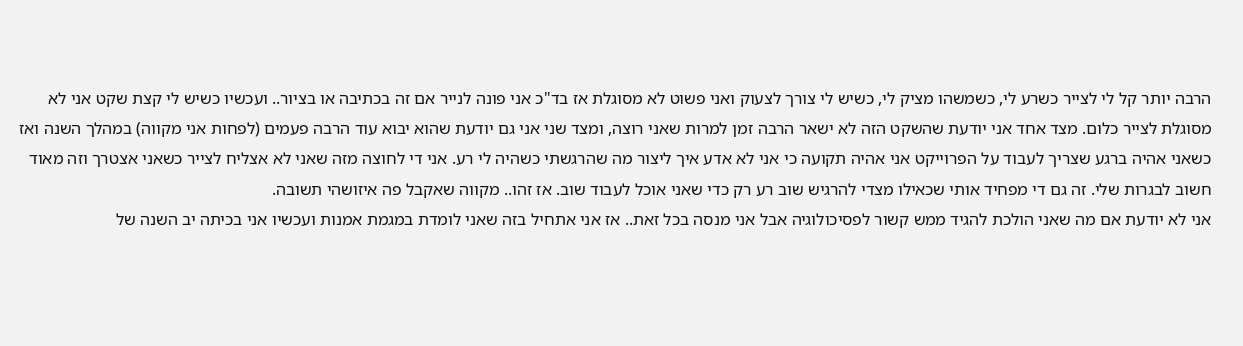הרבה יותר קל לי לצייר כשרע לי, כשמשהו מציק לי, כשיש לי צורך לצעוק ואני פשוט לא מסוגלת אז בד"כ אני פונה לנייר אם זה בכתיבה או בציור.. ועכשיו כשיש לי קצת שקט אני לא מסוגלת לצייר כלום. מצד אחד אני יודעת שהשקט הזה לא ישאר הרבה זמן למרות שאני רוצה, ומצד שני אני גם יודעת שהוא יבוא עוד הרבה פעמים (לפחות אני מקווה) במהלך השנה ואז כשאני אהיה ברגע שצריך לעבוד על הפרוייקט אני אהיה תקועה כי אני לא אדע איך ליצור מה שהרגשתי כשהיה לי רע. אני די לחוצה מזה שאני לא אצליח לצייר כשאני אצטרך וזה מאוד חשוב לבגרות שלי. זה גם די מפחיד אותי שכאילו מצדי להרגיש שוב רע רק כדי שאני אוכל לעבוד שוב. אז זהו.. מקווה שאקבל פה איזושהי תשובה.
אני לא יודעת אם מה שאני הולכת להגיד ממש קשור לפסיכולוגיה אבל אני מנסה בכל זאת.. אז אני אתחיל בזה שאני לומדת במגמת אמנות ועכשיו אני בכיתה יב השנה של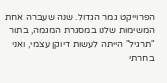הפרוייקט גמר הגדול. שנה שעברה אחת המשימות שלנו במסגרת המגמה, בתור "תרגיל" הייתה לעשות דיוקן עצמי, ואני בחרתי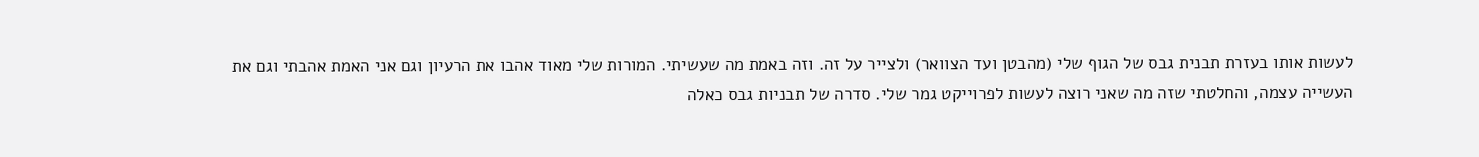לעשות אותו בעזרת תבנית גבס של הגוף שלי (מהבטן ועד הצוואר) ולצייר על זה. וזה באמת מה שעשיתי. המורות שלי מאוד אהבו את הרעיון וגם אני האמת אהבתי וגם את העשייה עצמה, והחלטתי שזה מה שאני רוצה לעשות לפרוייקט גמר שלי. סדרה של תבניות גבס כאלה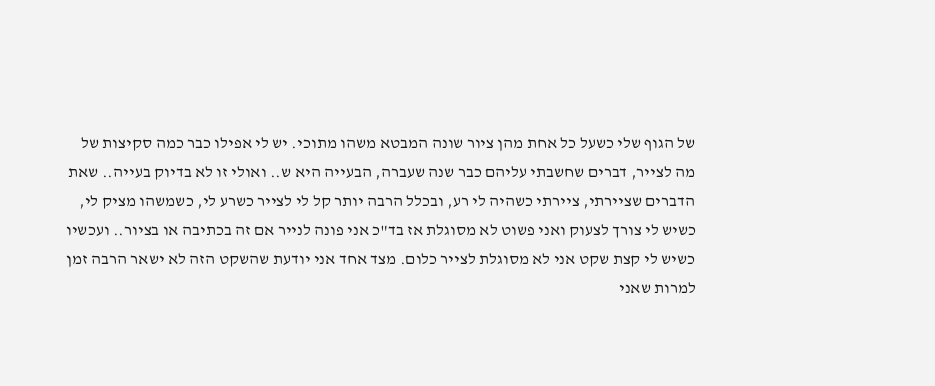של הגוף שלי כשעל כל אחת מהן ציור שונה המבטא משהו מתוכי. יש לי אפילו כבר כמה סקיצות של מה לצייר, דברים שחשבתי עליהם כבר שנה שעברה, הבעייה היא ש.. ואולי זו לא בדיוק בעייה.. שאת הדברים שציירתי, ציירתי כשהיה לי רע, ובכלל הרבה יותר קל לי לצייר כשרע לי, כשמשהו מציק לי, כשיש לי צורך לצעוק ואני פשוט לא מסוגלת אז בד"כ אני פונה לנייר אם זה בכתיבה או בציור.. ועכשיו כשיש לי קצת שקט אני לא מסוגלת לצייר כלום. מצד אחד אני יודעת שהשקט הזה לא ישאר הרבה זמן למרות שאני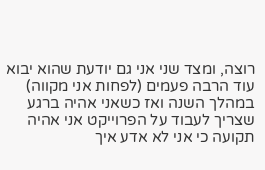רוצה, ומצד שני אני גם יודעת שהוא יבוא עוד הרבה פעמים (לפחות אני מקווה) במהלך השנה ואז כשאני אהיה ברגע שצריך לעבוד על הפרוייקט אני אהיה תקועה כי אני לא אדע איך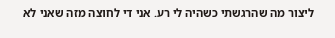ליצור מה שהרגשתי כשהיה לי רע. אני די לחוצה מזה שאני לא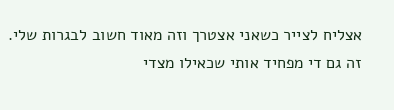אצליח לצייר כשאני אצטרך וזה מאוד חשוב לבגרות שלי. זה גם די מפחיד אותי שכאילו מצדי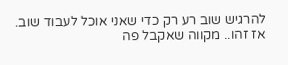להרגיש שוב רע רק כדי שאני אוכל לעבוד שוב. אז זהו.. מקווה שאקבל פה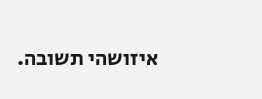איזושהי תשובה.